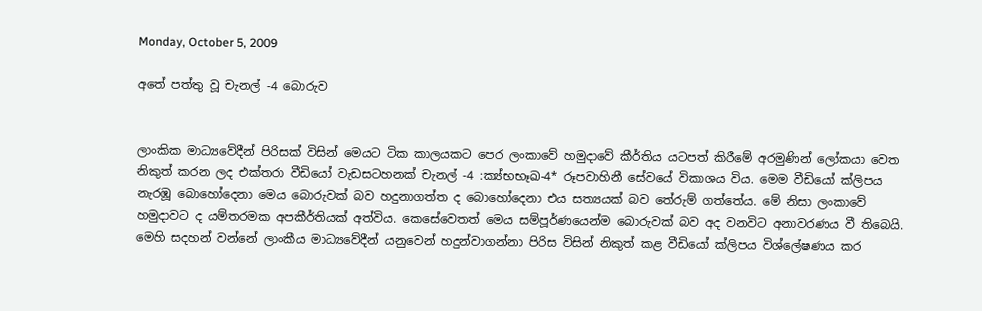Monday, October 5, 2009

අතේ පත්තු වූ චැනල් -4 බොරුව


ලාංකික මාධ්‍යවේදීන් පිරිසක් විසින් මෙයට ටික කාලයකට පෙර ලංකාවේ හමුදාවේ කීර්තිය යටපත් කිරීමේ අරමුණින් ලෝකයා වෙත නිකුත් කරන ලද එක්තරා වීඩියෝ වැඩසටහනක් චැනල් -4 :ක්‍ය්භභෑඛ-4* රූපවාහිනී සේවයේ විකාශය විය. මෙම වීඩියෝ ක්ලිපය නැරඹූ බොහෝදෙනා මෙය බොරුවක් බව හදුනාගත්ත ද බොහෝදෙනා එය සත්‍යයක් බව තේරුම් ගත්තේය. මේ නිසා ලංකාවේ හමුදාවට ද යම්තරමක අපකීර්තියක් අත්විය. කෙසේවෙතත් මෙය සම්පූර්ණයෙන්ම බොරුවක් බව අද වනවිට අනාවරණය වී තිබෙයි. මෙහි සදහන් වන්නේ ලාංකීය මාධ්‍යවේදීන් යනුවෙන් හදුන්වාගන්නා පිරිස විසින් නිකුත් කළ වීඩියෝ ක්ලිපය විශ්ලේෂණය කර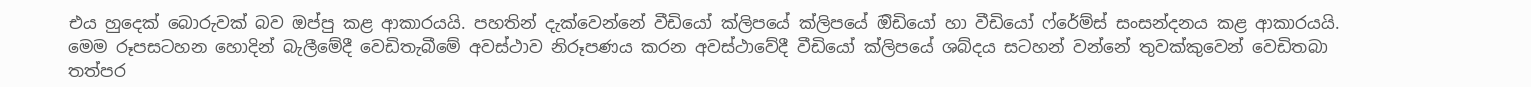එය හුදෙක් බොරුවක් බව ඔප්පු කළ ආකාරයයි. පහතින් දැක්වෙන්නේ වීඩියෝ ක්ලිපයේ ක්ලිපයේ ඔිඩියෝ හා වීඩියෝ ෆ්රේම්ස් සංසන්දනය කළ ආකාරයයි. මෙම රූපසටහන හොදින් බැලීමේදී වෙඩිතැබීමේ අවස්ථාව නිරූපණය කරන අවස්ථාවේදී වීඩියෝ ක්ලිපයේ ශබ්දය සටහන් වන්නේ තුවක්කුවෙන් වෙඩිතබා තත්පර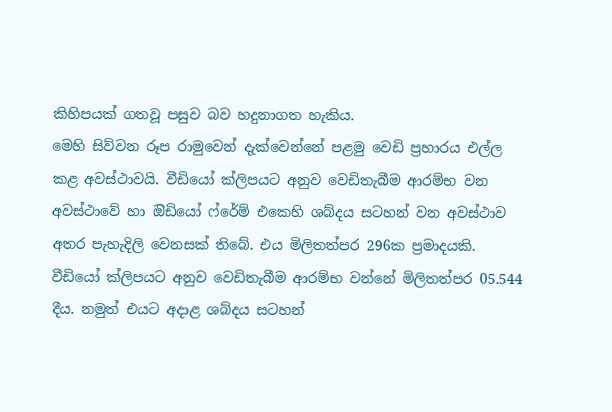කිහිපයක් ගතවූ පසුව බව හදුනාගත හැකිය.
මෙහි සිව්වන රූප රාමුවෙන් දැක්වෙන්නේ පළමු වෙඩි ප්‍රහාරය එල්ල කළ අවස්ථාවයි. වීඩියෝ ක්ලිපයට අනුව වෙඩිතැබීම ආරම්භ වන අවස්ථාවේ හා ඔිඩියෝ ෆ්රේම් එකෙහි ශබ්දය සටහන් වන අවස්ථාව අතර පැහැදිලි වෙනසක් තිබේ. එය මිලිතත්පර 296ක ප්‍රමාදයකි.
වීඩියෝ ක්ලිපයට අනුව වෙඩිතැබීම ආරම්භ වන්නේ මිලිතත්පර 05.544 දීය. නමුත් එයට අදාළ ශබ්දය සටහන්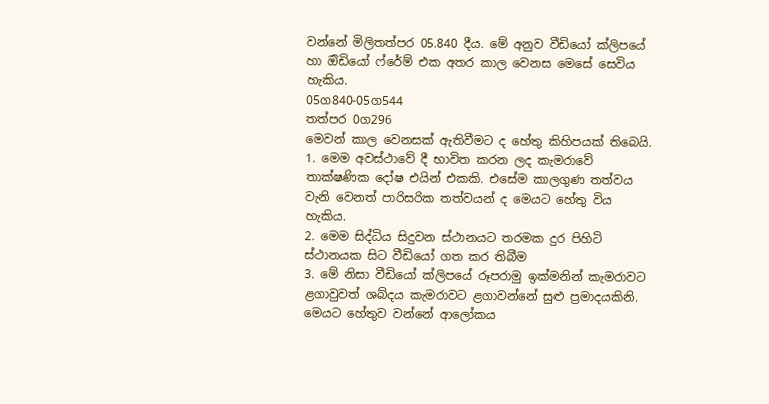වන්නේ මිලිතත්පර 05.840 දීය. මේ අනුව වීඩියෝ ක්ලිපයේ හා ඔිඩියෝ ෆ්රේම් එක අතර කාල වෙනස මෙසේ සෙවිය හැකිය.
05ග840-05ග544
තත්පර 0ග296
මෙවන් කාල වෙනසක් ඇතිවීමට ද හේතු කිහිපයක් තිබෙයි.
1. මෙම අවස්ථාවේ දී භාවිත කරන ලද කැමරාවේ තාක්ෂණික දෝෂ එයින් එකකි. එසේම කාලගුණ තත්වය වැනි වෙනත් පාරිසරික තත්වයන් ද මෙයට හේතු විය හැකිය.
2. මෙම සිද්ධිය සිදුවන ස්ථානයට තරමක දුර පිහිටි ස්ථානයක සිට වීඩියෝ ගත කර තිබීම
3. මේ නිසා වීඩියෝ ක්ලිපයේ රූපරාමු ඉක්මනින් කැමරාවට ළගාවුවත් ශබ්දය කැමරාවට ළගාවන්නේ සුළු ප්‍රමාදයකිනි. මෙයට හේතුව වන්නේ ආලෝකය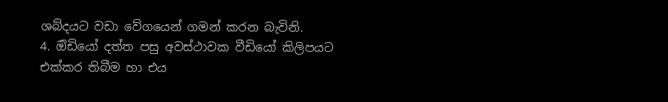ශබ්දයට වඩා වේගයෙන් ගමන් කරන බැවිනි.
4. ඔිඩියෝ දත්ත පසු අවස්ථාවක වීඩියෝ කිලිපයට එක්කර තිබීම හා එය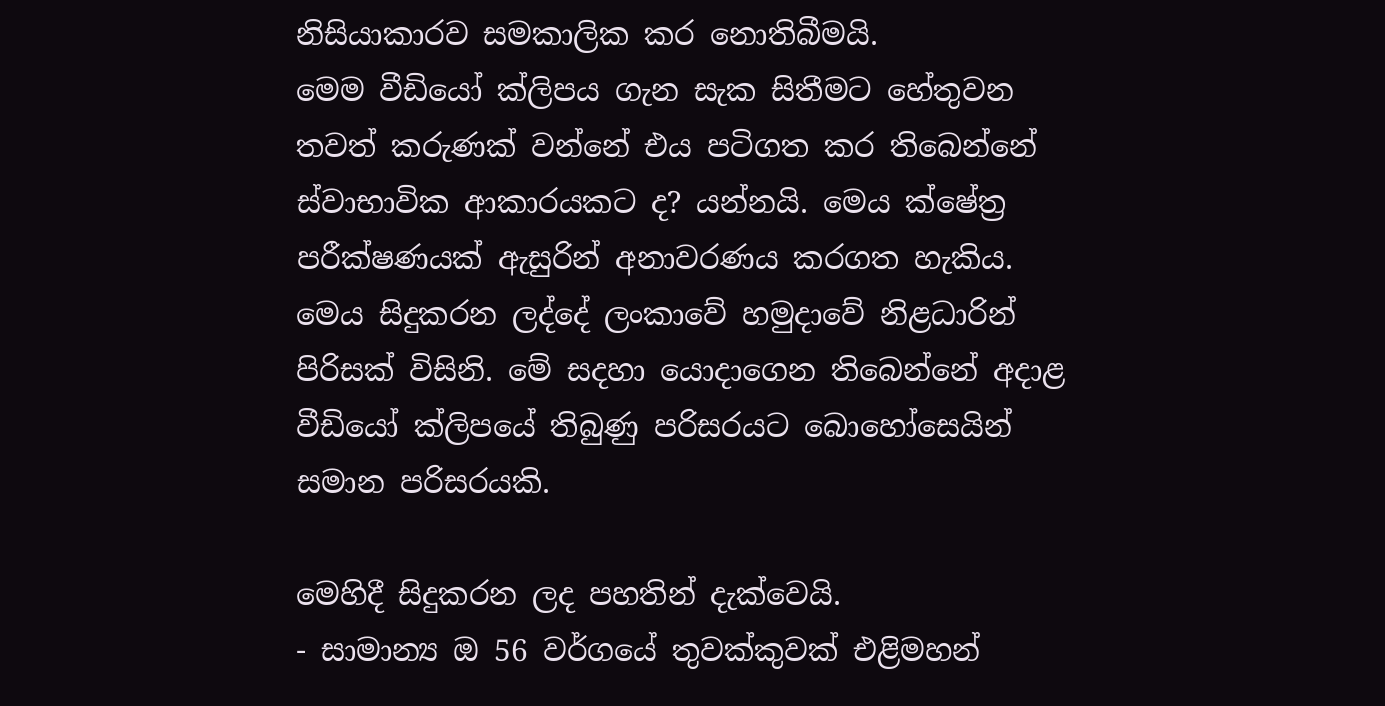නිසියාකාරව සමකාලික කර නොතිබීමයි.
මෙම වීඩියෝ ක්ලිපය ගැන සැක සිතීමට හේතුවන තවත් කරුණක් වන්නේ එය පටිගත කර තිබෙන්නේ ස්වාභාවික ආකාරයකට ද? යන්නයි. මෙය ක්ෂේත්‍ර පරීක්ෂණයක් ඇසුරින් අනාවරණය කරගත හැකිය. මෙය සිදුකරන ලද්දේ ලංකාවේ හමුදාවේ නිළධාරින් පිරිසක් විසිනි. මේ සදහා යොදාගෙන තිබෙන්නේ අදාළ වීඩියෝ ක්ලිපයේ තිබුණු පරිසරයට බොහෝසෙයින් සමාන පරිසරයකි.

මෙහිදී සිදුකරන ලද පහතින් දැක්වෙයි.
- සාමාන්‍ය ඔ 56 වර්ගයේ තුවක්කුවක් එළිමහන්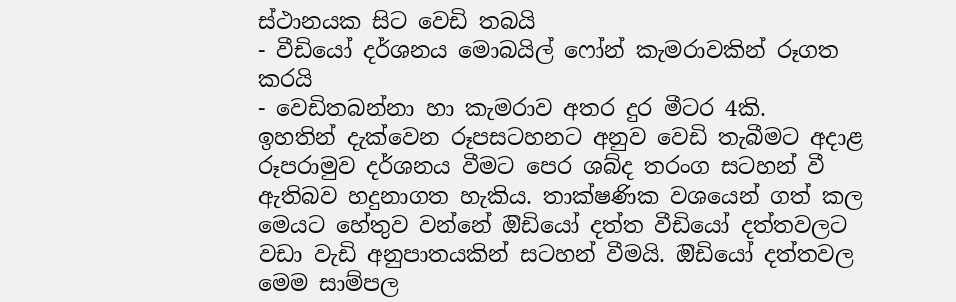ස්ථානයක සිට වෙඩි තබයි
- වීඩියෝ දර්ශනය මොබයිල් ෆෝන් කැමරාවකින් රූගත කරයි
- වෙඩිතබන්නා හා කැමරාව අතර දුර මීටර 4කි.
ඉහතින් දැක්වෙන රූපසටහනට අනුව වෙඩි තැබීමට අදාළ රූපරාමුව දර්ශනය වීමට පෙර ශබ්ද තරංග සටහන් වී ඇතිබව හදුනාගත හැකිය. තාක්ෂණික වශයෙන් ගත් කල මෙයට හේතුව වන්නේ ඔිඩියෝ දත්ත වීඩියෝ දත්තවලට වඩා වැඩි අනුපාතයකින් සටහන් වීමයි. ඔිඩියෝ දත්තවල මෙම සාම්පල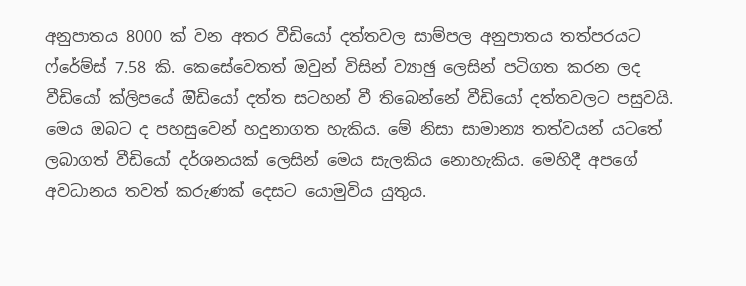අනුපාතය 8000 ක් වන අතර වීඩියෝ දත්තවල සාම්පල අනුපාතය තත්පරයට ෆ්රේම්ස් 7.58 කි. කෙසේවෙතත් ඔවුන් විසින් ව්‍යාඡු ලෙසින් පටිගත කරන ලද වීඩියෝ ක්ලිපයේ ඔිඩියෝ දත්ත සටහන් වී තිබෙන්නේ වීඩියෝ දත්තවලට පසුවයි. මෙය ඔබට ද පහසුවෙන් හදුනාගත හැකිය. මේ නිසා සාමාන්‍ය තත්වයන් යටතේ ලබාගත් වීඩියෝ දර්ශනයක් ලෙසින් මෙය සැලකිය නොහැකිය. මෙහිදී අපගේ අවධානය තවත් කරුණක් දෙසට යොමුවිය යුතුය.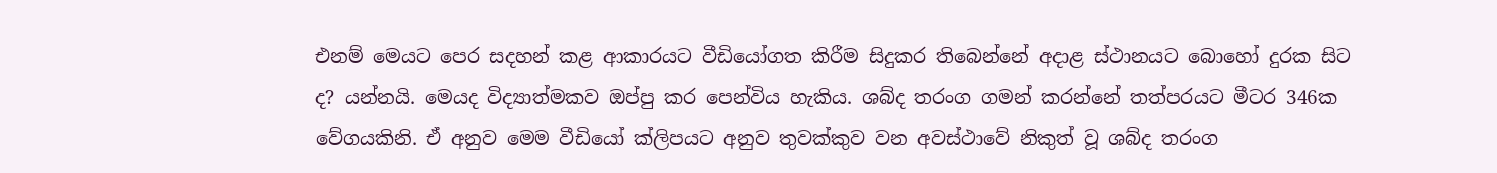එනම් මෙයට පෙර සදහන් කළ ආකාරයට වීඩියෝගත කිරීම සිදුකර තිබෙන්නේ අදාළ ස්ථානයට බොහෝ දුරක සිට ද? යන්නයි. මෙයද විද්‍යාත්මකව ඔප්පු කර පෙන්විය හැකිය. ශබ්ද තරංග ගමන් කරන්නේ තත්පරයට මීටර 346ක වේගයකිනි. ඒ අනුව මෙම වීඩියෝ ක්ලිපයට අනුව තුවක්කුව වන අවස්ථාවේ නිකුත් වූ ශබ්ද තරංග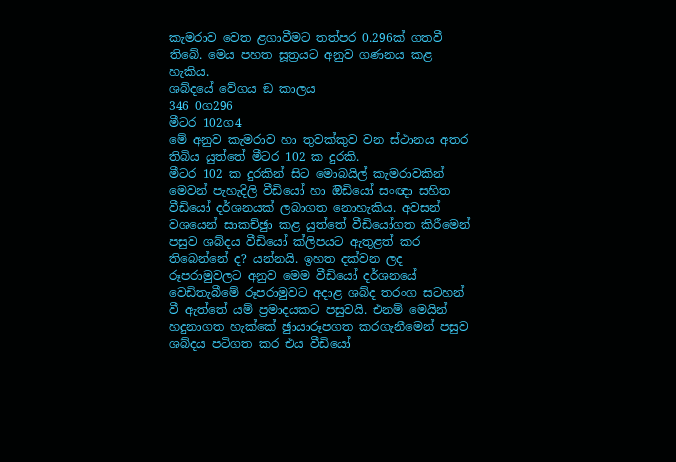කැමරාව වෙත ළගාවීමට තත්පර 0.296ක් ගතවී තිබේ. මෙය පහත සූත්‍රයට අනුව ගණනය කළ හැකිය.
ශබ්දයේ වේගය ඞ කාලය
346 0ග296
මීටර 102ග4
මේ අනුව කැමරාව හා තුවක්කුව වන ස්ථානය අතර තිබිය යුත්තේ මීටර 102 ක දුරකි.
මීටර 102 ක දුරකින් සිට මොබයිල් කැමරාවකින් මෙවන් පැහැදිලි වීඩියෝ හා ඔිඩියෝ සංඥා සහිත වීඩියෝ දර්ශනයක් ලබාගත නොහැකිය. අවසන් වශයෙන් සාකච්ඡුා කළ යුත්තේ වීඩියෝගත කිරීමෙන් පසුව ශබ්දය වීඩියෝ ක්ලිපයට ඇතුළත් කර තිබෙන්නේ ද? යන්නයි. ඉහත දක්වන ලද රූපරාමුවලට අනුව මෙම වීඩියෝ දර්ශනයේ වෙඩිතැබීමේ රූපරාමුවට අදාළ ශබ්ද තරංග සටහන් වී ඇත්තේ යම් ප්‍රමාදයකට පසුවයි. එනම් මෙයින් හදුනාගත හැක්කේ ඡුායාරූපගත කරගැනීමෙන් පසුව ශබ්දය පටිගත කර එය වීඩියෝ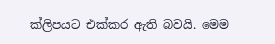ක්ලිපයට එක්කර ඇති බවයි. මෙම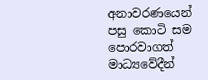අනාවරණයෙන් පසු කොටි සම පොරවාගත් මාධ්‍යවේදීන්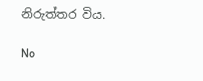නිරුත්තර විය.

No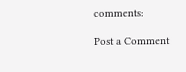comments:

Post a Comment